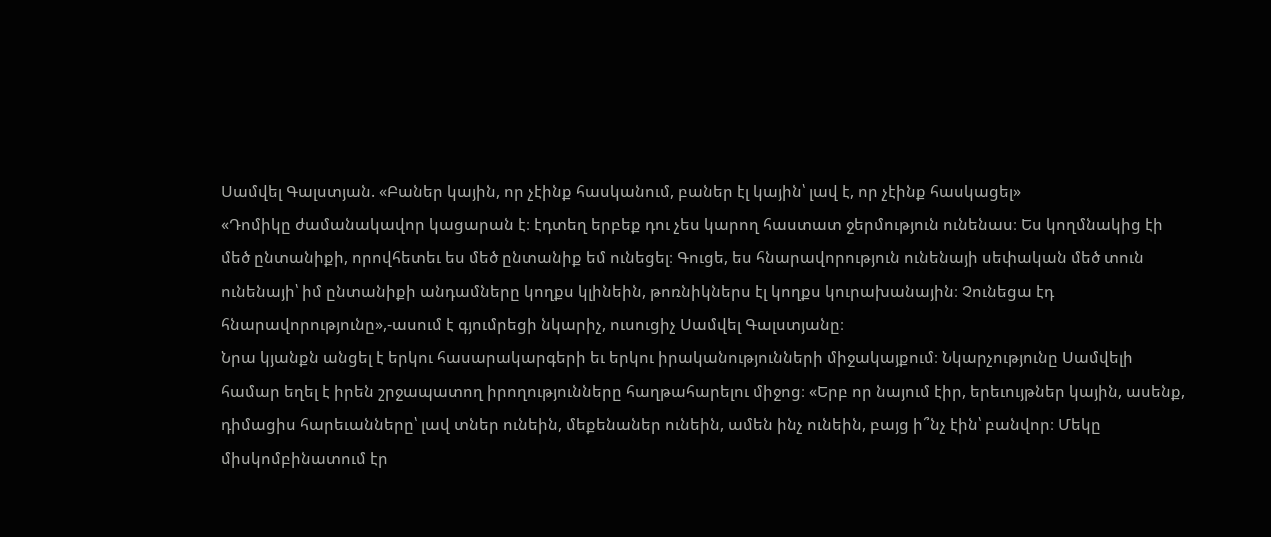Սամվել Գալստյան. «Բաներ կային, որ չէինք հասկանում, բաներ էլ կային՝ լավ է, որ չէինք հասկացել»
«Դոմիկը ժամանակավոր կացարան է։ էդտեղ երբեք դու չես կարող հաստատ ջերմություն ունենաս։ Ես կողմնակից էի մեծ ընտանիքի, որովհետեւ ես մեծ ընտանիք եմ ունեցել։ Գուցե, ես հնարավորություն ունենայի սեփական մեծ տուն ունենայի՝ իմ ընտանիքի անդամները կողքս կլինեին, թոռնիկներս էլ կողքս կուրախանային։ Չունեցա էդ հնարավորությունը»,-ասում է գյումրեցի նկարիչ, ուսուցիչ Սամվել Գալստյանը։
Նրա կյանքն անցել է երկու հասարակարգերի եւ երկու իրականությունների միջակայքում։ Նկարչությունը Սամվելի համար եղել է իրեն շրջապատող իրողությունները հաղթահարելու միջոց։ «Երբ որ նայում էիր, երեւույթներ կային, ասենք, դիմացիս հարեւանները՝ լավ տներ ունեին, մեքենաներ ունեին, ամեն ինչ ունեին, բայց ի՞նչ էին՝ բանվոր։ Մեկը միսկոմբինատում էր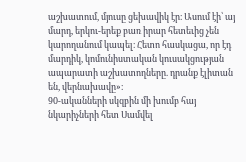աշխատում, մյուսը ցեխավիկ էր։ Ասում էի՝ այ մարդ, երկու-երեք բառ իրար հետեւից չեն կարողանում կապել։ Հետո հասկացա, որ էդ մարդիկ, կոմունիստական կուսակցության ապարատի աշխատողները. դրանք էլիտան են, վերնախավը»։
90-ականների սկզբին մի խումբ հայ նկարիչների հետ Սամվել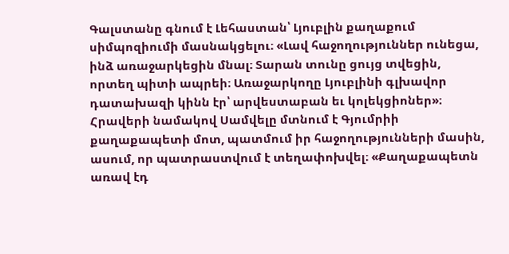Գալստանը գնում է Լեհաստան՝ Լյուբլին քաղաքում սիմպոզիումի մասնակցելու։ «Լավ հաջողություններ ունեցա, ինձ առաջարկեցին մնալ։ Տարան տունը ցույց տվեցին, որտեղ պիտի ապրեի։ Առաջարկողը Լյուբլինի գլխավոր դատախազի կինն էր՝ արվեստաբան եւ կոլեկցիոներ»։
Հրավերի նամակով Սամվելը մտնում է Գյումրիի քաղաքապետի մոտ, պատմում իր հաջողությունների մասին, ասում, որ պատրաստվում է տեղափոխվել։ «Քաղաքապետն առավ էդ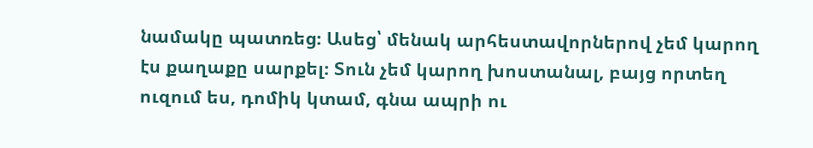նամակը պատռեց։ Ասեց՝ մենակ արհեստավորներով չեմ կարող էս քաղաքը սարքել։ Տուն չեմ կարող խոստանալ, բայց որտեղ ուզում ես, դոմիկ կտամ, գնա ապրի ու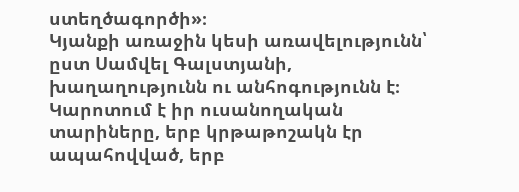ստեղծագործի»։
Կյանքի առաջին կեսի առավելությունն՝ ըստ Սամվել Գալստյանի, խաղաղությունն ու անհոգությունն է։ Կարոտում է իր ուսանողական տարիները, երբ կրթաթոշակն էր ապահովված, երբ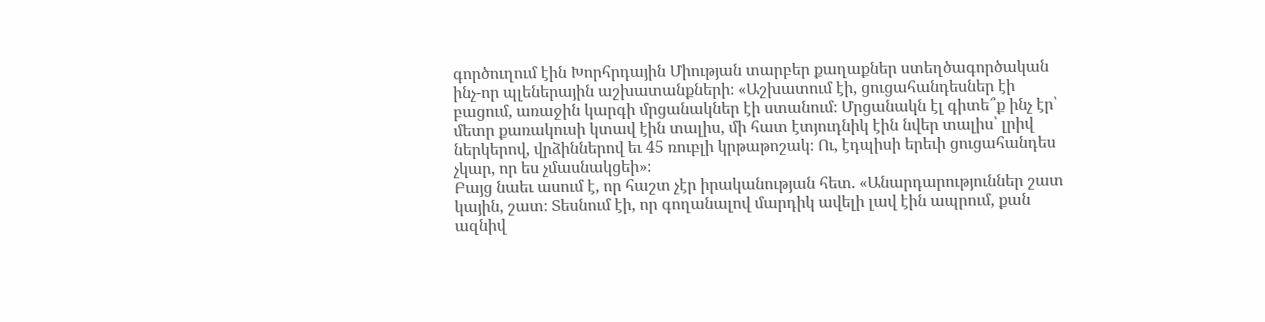գործուղում էին Խորհրդային Միության տարբեր քաղաքներ ստեղծագործական ինչ-որ պլեներային աշխատանքների։ «Աշխատում էի, ցուցահանդեսներ էի բացում, առաջին կարգի մրցանակներ էի ստանում։ Մրցանակն էլ գիտե՞ք ինչ էր՝ մետր քառակուսի կտավ էին տալիս, մի հատ էտյուդնիկ էին նվեր տալիս՝ լրիվ ներկերով, վրձիններով եւ 45 ռուբլի կրթաթոշակ։ Ու, էդպիսի երեւի ցուցահանդես չկար, որ ես չմասնակցեի»։
Բայց նաեւ ասում է, որ հաշտ չէր իրականության հետ. «Անարդարություններ շատ կային, շատ։ Տեսնում էի, որ գողանալով մարդիկ ավելի լավ էին ապրում, քան ազնիվ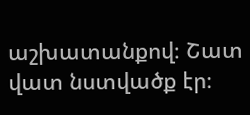աշխատանքով։ Շատ վատ նստվածք էր։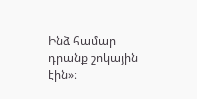Ինձ համար դրանք շոկային էին»։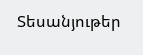Տեսանյութեր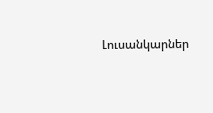Լուսանկարներ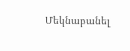Մեկնաբանել